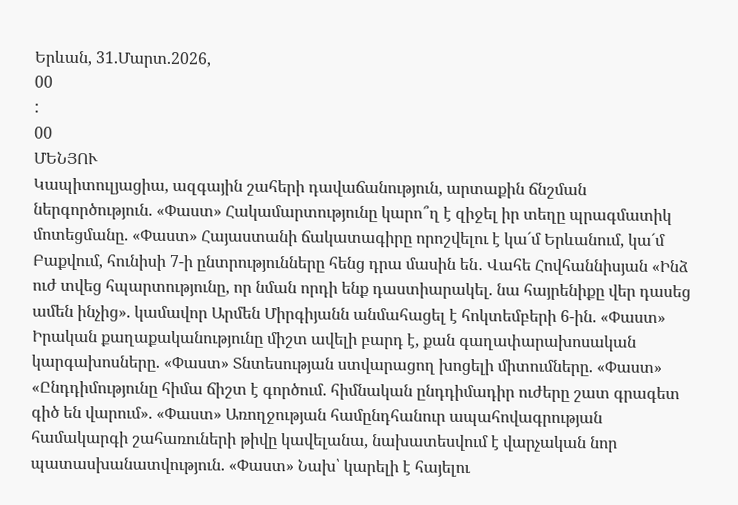Երևան, 31.Մարտ.2026,
00
:
00
ՄԵՆՅՈՒ
Կապիտուլյացիա, ազգային շահերի դավաճանություն, արտաքին ճնշման ներգործություն. «Փաստ» Հակամարտությունը կարո՞ղ է զիջել իր տեղը պրագմատիկ մոտեցմանը. «Փաստ» Հայաստանի ճակատագիրը որոշվելու է կա´մ Երևանում, կա´մ Բաքվում, հունիսի 7-ի ընտրությունները հենց դրա մասին են․ Վահե Հովհաննիսյան «Ինձ ուժ տվեց հպարտությունը, որ նման որդի ենք դաստիարակել. նա հայրենիքը վեր դասեց ամեն ինչից». կամավոր Արմեն Միրգիյանն անմահացել է հոկտեմբերի 6-ին. «Փաստ» Իրական քաղաքականությունը միշտ ավելի բարդ է, քան գաղափարախոսական կարգախոսները. «Փաստ» Տնտեսության ստվարացող խոցելի միտումները. «Փաստ» «Ընդդիմությունը հիմա ճիշտ է գործում. հիմնական ընդդիմադիր ուժերը շատ գրագետ գիծ են վարում». «Փաստ» Առողջության համընդհանուր ապահովագրության համակարգի շահառուների թիվը կավելանա, նախատեսվում է վարչական նոր պատասխանատվություն. «Փաստ» Նախ՝ կարելի է հայելու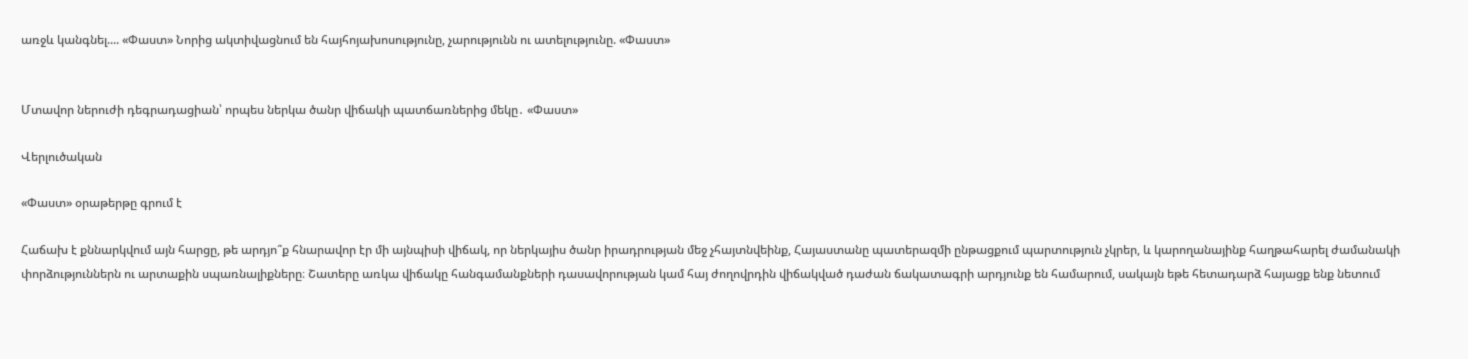առջև կանգնել.... «Փաստ» Նորից ակտիվացնում են հայհոյախոսությունը, չարությունն ու ատելությունը. «Փաստ»


Մտավոր ներուժի դեգրադացիան՝ որպես ներկա ծանր վիճակի պատճառներից մեկը․ «Փաստ»

Վերլուծական

«Փաստ» օրաթերթը գրում է

Հաճախ է քննարկվում այն հարցը, թե արդյո՞ք հնարավոր էր մի այնպիսի վիճակ, որ ներկայիս ծանր իրադրության մեջ չհայտնվեինք, Հայաստանը պատերազմի ընթացքում պարտություն չկրեր, և կարողանայինք հաղթահարել ժամանակի փորձություններն ու արտաքին սպառնալիքները։ Շատերը առկա վիճակը հանգամանքների դասավորության կամ հայ ժողովրդին վիճակված դաժան ճակատագրի արդյունք են համարում, սակայն եթե հետադարձ հայացք ենք նետում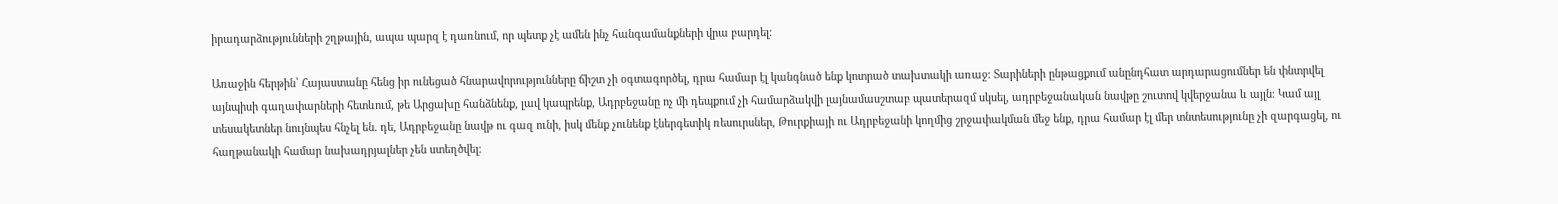իրադարձությունների շղթային, ապա պարզ է դառնում, որ պետք չէ ամեն ինչ հանգամանքների վրա բարդել։

Առաջին հերթին՝ Հայաստանը հենց իր ունեցած հնարավորությունները ճիշտ չի օգտագործել, դրա համար էլ կանգնած ենք կոտրած տախտակի առաջ։ Տարիների ընթացքում անընդհատ արդարացումներ են փնտրվել այնպիսի գաղափարների հետևում, թե Արցախը հանձնենք, լավ կապրենք, Ադրբեջանը ոչ մի դեպքում չի համարձակվի լայնամասշտաբ պատերազմ սկսել, ադրբեջանական նավթը շուտով կվերջանա և այլն։ Կամ այլ տեսակետներ նույնպես հնչել են. դե, Ադրբեջանը նավթ ու գազ ունի, իսկ մենք չունենք էներգետիկ ռեսուրսներ, Թուրքիայի ու Ադրբեջանի կողմից շրջափակման մեջ ենք, դրա համար էլ մեր տնտեսությունը չի զարգացել, ու հաղթանակի համար նախադրյալներ չեն ստեղծվել։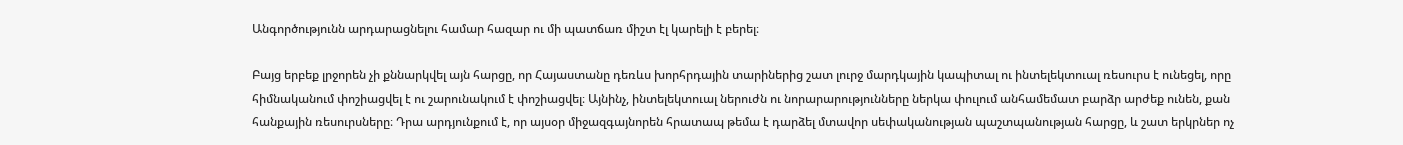Անգործությունն արդարացնելու համար հազար ու մի պատճառ միշտ էլ կարելի է բերել։

Բայց երբեք լրջորեն չի քննարկվել այն հարցը, որ Հայաստանը դեռևս խորհրդային տարիներից շատ լուրջ մարդկային կապիտալ ու ինտելեկտուալ ռեսուրս է ունեցել, որը հիմնականում փոշիացվել է ու շարունակում է փոշիացվել։ Այնինչ, ինտելեկտուալ ներուժն ու նորարարությունները ներկա փուլում անհամեմատ բարձր արժեք ունեն, քան հանքային ռեսուրսները։ Դրա արդյունքում է, որ այսօր միջազգայնորեն հրատապ թեմա է դարձել մտավոր սեփականության պաշտպանության հարցը, և շատ երկրներ ոչ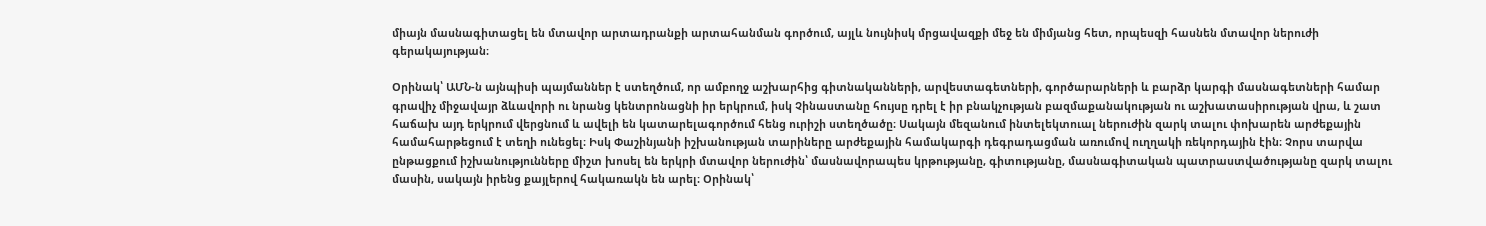միայն մասնագիտացել են մտավոր արտադրանքի արտահանման գործում, այլև նույնիսկ մրցավազքի մեջ են միմյանց հետ, որպեսզի հասնեն մտավոր ներուժի գերակայության։

Օրինակ՝ ԱՄՆ-ն այնպիսի պայմաններ է ստեղծում, որ ամբողջ աշխարհից գիտնականների, արվեստագետների, գործարարների և բարձր կարգի մասնագետների համար գրավիչ միջավայր ձևավորի ու նրանց կենտրոնացնի իր երկրում, իսկ Չինաստանը հույսը դրել է իր բնակչության բազմաքանակության ու աշխատասիրության վրա, և շատ հաճախ այդ երկրում վերցնում և ավելի են կատարելագործում հենց ուրիշի ստեղծածը։ Սակայն մեզանում ինտելեկտուալ ներուժին զարկ տալու փոխարեն արժեքային համահարթեցում է տեղի ունեցել։ Իսկ Փաշինյանի իշխանության տարիները արժեքային համակարգի դեգրադացման առումով ուղղակի ռեկորդային էին։ Չորս տարվա ընթացքում իշխանությունները միշտ խոսել են երկրի մտավոր ներուժին՝ մասնավորապես կրթությանը, գիտությանը, մասնագիտական պատրաստվածությանը զարկ տալու մասին, սակայն իրենց քայլերով հակառակն են արել։ Օրինակ՝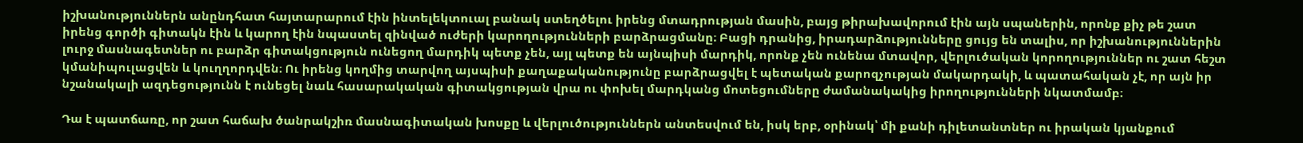իշխանություններն անընդհատ հայտարարում էին ինտելեկտուալ բանակ ստեղծելու իրենց մտադրության մասին, բայց թիրախավորում էին այն սպաներին, որոնք քիչ թե շատ իրենց գործի գիտակն էին և կարող էին նպաստել զինված ուժերի կարողությունների բարձրացմանը։ Բացի դրանից, իրադարձությունները ցույց են տալիս, որ իշխանություններին լուրջ մասնագետներ ու բարձր գիտակցություն ունեցող մարդիկ պետք չեն, այլ պետք են այնպիսի մարդիկ, որոնք չեն ունենա մտավոր, վերլուծական կորողություններ ու շատ հեշտ կմանիպուլացվեն և կուղղորդվեն։ Ու իրենց կողմից տարվող այսպիսի քաղաքականությունը բարձրացվել է պետական քարոզչության մակարդակի, և պատահական չէ, որ այն իր նշանակալի ազդեցությունն է ունեցել նաև հասարակական գիտակցության վրա ու փոխել մարդկանց մոտեցումները ժամանակակից իրողությունների նկատմամբ։

Դա է պատճառը, որ շատ հաճախ ծանրակշիռ մասնագիտական խոսքը և վերլուծություններն անտեսվում են, իսկ երբ, օրինակ՝ մի քանի դիլետանտներ ու իրական կյանքում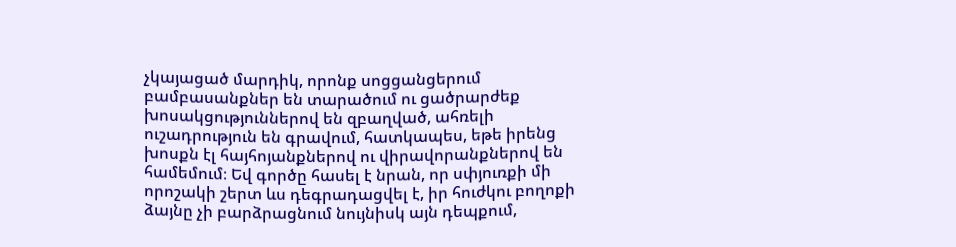չկայացած մարդիկ, որոնք սոցցանցերում բամբասանքներ են տարածում ու ցածրարժեք խոսակցություններով են զբաղված, ահռելի ուշադրություն են գրավում, հատկապես, եթե իրենց խոսքն էլ հայհոյանքներով ու վիրավորանքներով են համեմում։ Եվ գործը հասել է նրան, որ սփյուռքի մի որոշակի շերտ ևս դեգրադացվել է, իր հուժկու բողոքի ձայնը չի բարձրացնում նույնիսկ այն դեպքում,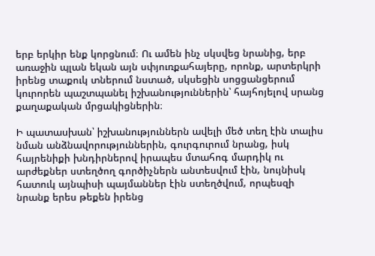երբ երկիր ենք կորցնում։ Ու ամեն ինչ սկսվեց նրանից, երբ առաջին պլան եկան այն սփյուռքահայերը, որոնք, արտերկրի իրենց տաքուկ տներում նստած, սկսեցին սոցցանցերում կուրորեն պաշտպանել իշխանություններին՝ հայհոյելով սրանց քաղաքական մրցակիցներին։

Ի պատասխան՝ իշխանություններն ավելի մեծ տեղ էին տալիս նման անձնավորություններին, գուրգուրում նրանց, իսկ հայրենիքի խնդիրներով իրապես մտահոգ մարդիկ ու արժեքներ ստեղծող գործիչներն անտեսվում էին, նույնիսկ հատուկ այնպիսի պայմաններ էին ստեղծվում, որպեսզի նրանք երես թեքեն իրենց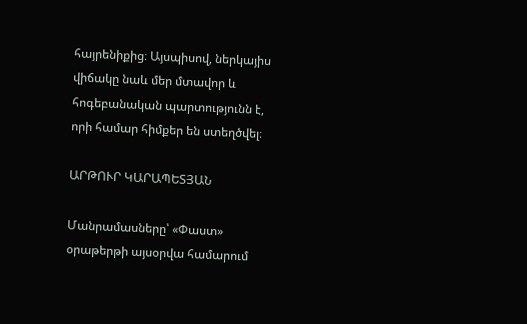հայրենիքից։ Այսպիսով, ներկայիս վիճակը նաև մեր մտավոր և հոգեբանական պարտությունն է, որի համար հիմքեր են ստեղծվել։

ԱՐԹՈՒՐ ԿԱՐԱՊԵՏՅԱՆ

Մանրամասները՝ «Փաստ» օրաթերթի այսօրվա համարում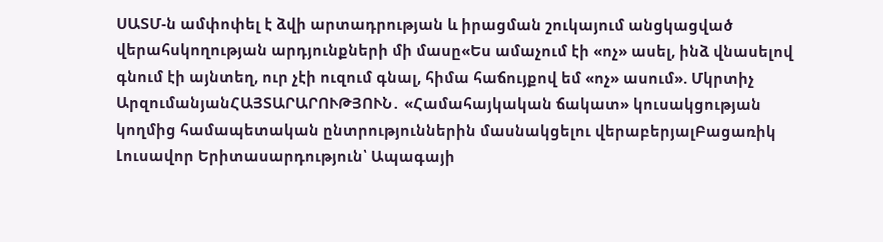ՍԱՏՄ-ն ամփոփել է ձվի արտադրության և իրացման շուկայում անցկացված վերահսկողության արդյունքների մի մասը«Ես ամաչում էի «ոչ» ասել, ինձ վնասելով գնում էի այնտեղ, ուր չէի ուզում գնալ, հիմա հաճույքով եմ «ոչ» ասում». Մկրտիչ ԱրզումանյանՀԱՅՏԱՐԱՐՈՒԹՅՈՒՆ․ «Համահայկական ճակատ» կուսակցության կողմից համապետական ընտրություններին մասնակցելու վերաբերյալԲացառիկ Լուսավոր Երիտասարդություն՝ Ապագայի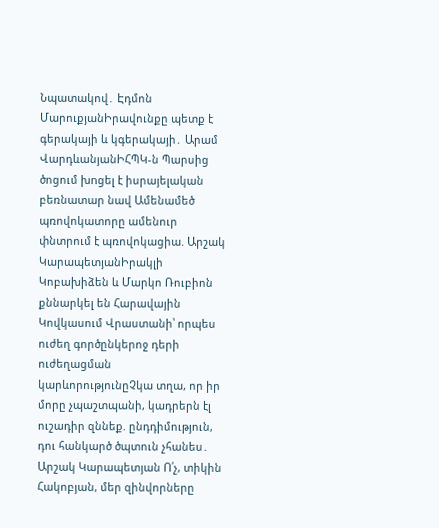Նպատակով․ Էդմոն ՄարուքյանԻրավունքը պետք է գերակայի և կգերակայի․ Արամ ՎարդևանյանԻՀՊԿ-ն Պարսից ծոցում խnցել է իսրայելական բեռնատար նավ Ամենամեծ պռովոկատորը ամենուր փնտրում է պռովոկացիա. Արշակ ԿարապետյանԻրակլի Կոբախիձեն և Մարկո Ռուբիոն քննարկել են Հարավային Կովկասում Վրաստանի՝ որպես ուժեղ գործընկերոջ դերի ուժեղացման կարևորությունըՉկա տղա, որ իր մորը չպաշտպանի, կադրերն էլ ուշադիր զննեք. ընդդիմություն, դու հանկարծ ծպտուն չհանես․ Արշակ Կարապետյան Ո՛չ, տիկին Հակոբյան, մեր զինվորները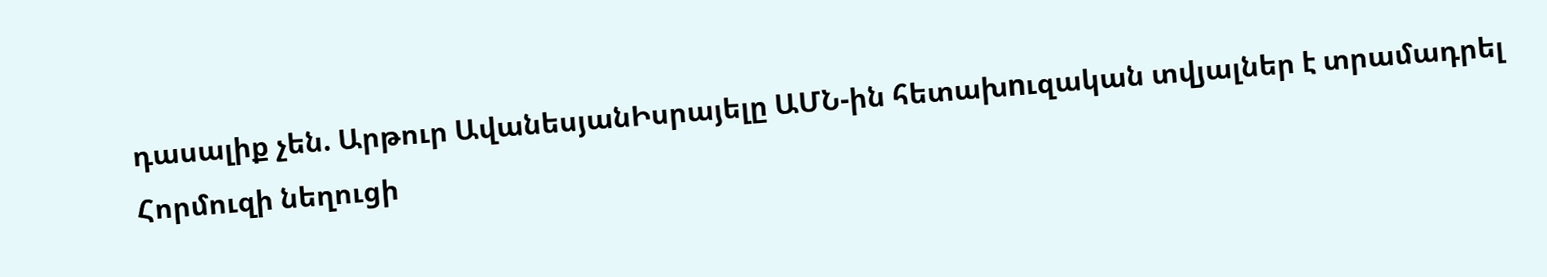դասալիք չեն. Արթուր ԱվանեսյանԻսրայելը ԱՄՆ-ին հետախnւզական տվյալներ է տրամադրել Հորմուզի նեղուցի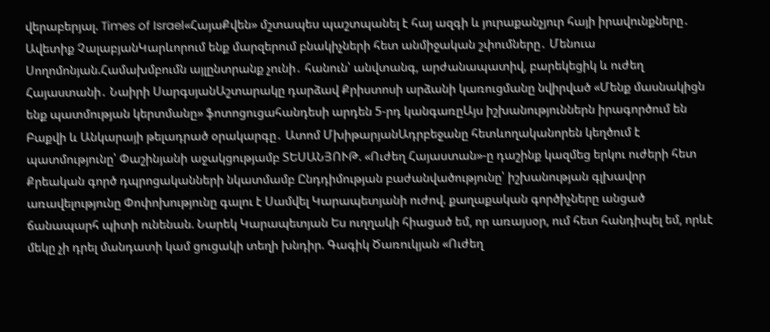վերաբերյալ. Times of Israel«ՀայաՔվեն» մշտապես պաշտպանել է հայ ազգի և յուրաքանչյուր հայի իրավունքները․ Ավետիք ՉալաբյանԿարևորում ենք մարզերում բնակիչների հետ անմիջական շփումները․ Մենուա Սողոմոնյան.Համախմբումն այլընտրանք չունի․ հանուն՝ անվտանգ, արժանապատիվ, բարեկեցիկ և ուժեղ Հայաստանի․ Նաիրի ՍարգսյանԱշտարակը դարձավ Քրիստոսի արձանի կառուցմանը նվիրված «Մենք մասնակիցն ենք պատմության կերտմանը» ֆոտոցուցահանդեսի արդեն 5-րդ կանգառըԱյս իշխանություններն իրագործում են Բաքվի և Անկարայի թելադրած օրակարգը․ Ատոմ ՄխիթարյանԱդրբեջանը հետևողականորեն կեղծում է պատմությունը՝ Փաշինյանի աջակցությամբ ՏԵՍԱՆՅՈՒԹ. «Ուժեղ Հայաստան»-ը դաշինք կազմեց երկու ուժերի հետ Քրեական գործ դպրոցականների նկատմամբ Ընդդիմության բաժանվածությունը՝ իշխանության գլխավոր առավելությունը Փոփոխությունը գալու է Սամվել Կարապետյանի ուժով. քաղաքական գործիչները անցած ճանապարհ պիտի ունենան. Նարեկ Կարապետյան Ես ուղղակի հիացած եմ, որ առայսօր, ում հետ հանդիպել եմ, որևէ մեկը չի դրել մանդատի կամ ցուցակի տեղի խնդիր. Գագիկ Ծառուկյան «Ուժեղ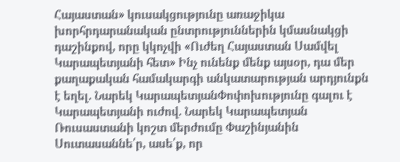Հայաստան» կուսակցությունը առաջիկա խորհրդարանական ընտրություններին կմասնակցի դաշինքով, որը կկոչվի «Ուժեղ Հայաստան Սամվել Կարապետյանի հետ» Ինչ ունենք մենք այսօր, դա մեր քաղաքական համակարգի անկատարության արդյունքն է եղել. Նարեկ ԿարապետյանՓոփոխությունը գալու է Կարապետյանի ուժով. Նարեկ Կարապետյան Ռուսաստանի կոշտ մերժումը Փաշինյանին Սուտասաննե՛ր, ասե՛ք, որ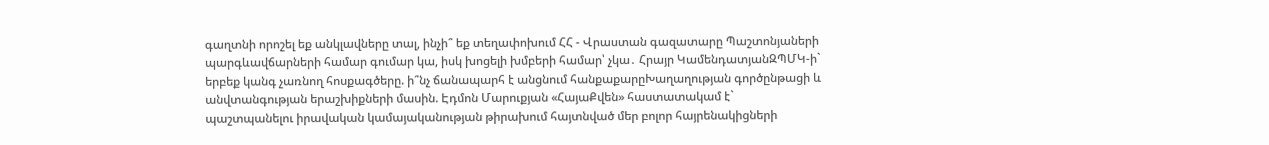գաղտնի որոշել եք անկլավները տալ, ինչի՞ եք տեղափոխում ՀՀ - Վրաստան գազատարը Պաշտոնյաների պարգևավճարների համար գումար կա, իսկ խոցելի խմբերի համար՝ չկա․ Հրայր ԿամենդատյանԶՊՄԿ-ի` երբեք կանգ չառնող հոսքագծերը. ի՞նչ ճանապարհ է անցնում հանքաքարըԽաղաղության գործընթացի և անվտանգության երաշխիքների մասին. Էդմոն Մարուքյան «ՀայաՔվեն» հաստատակամ է` պաշտպանելու իրավական կամայականության թիրախում հայտնված մեր բոլոր հայրենակիցների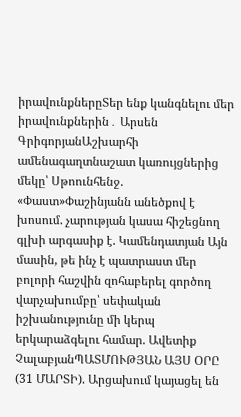իրավունքներըՏեր ենք կանգնելու մեր իրավունքներին․ Արսեն ԳրիգորյանԱշխարհի ամենագաղտնաշատ կառույցներից մեկը՝ Սթոունհենջ. «Փաստ»Փաշինյանն անեծքով է խոսում. չարության կասա հիշեցնող գլխի արգասիք է. Կամենդատյան Այն մասին, թե ինչ է պատրաստ մեր բոլորի հաշվին զոհաբերել գործող վարչախումբը՝ սեփական իշխանությունը մի կերպ երկարաձգելու համար. Ավետիք ՉալաբյանՊԱՏՄՈՒԹՅԱՆ ԱՅՍ ՕՐԸ (31 ՄԱՐՏԻ). Արցախում կայացել են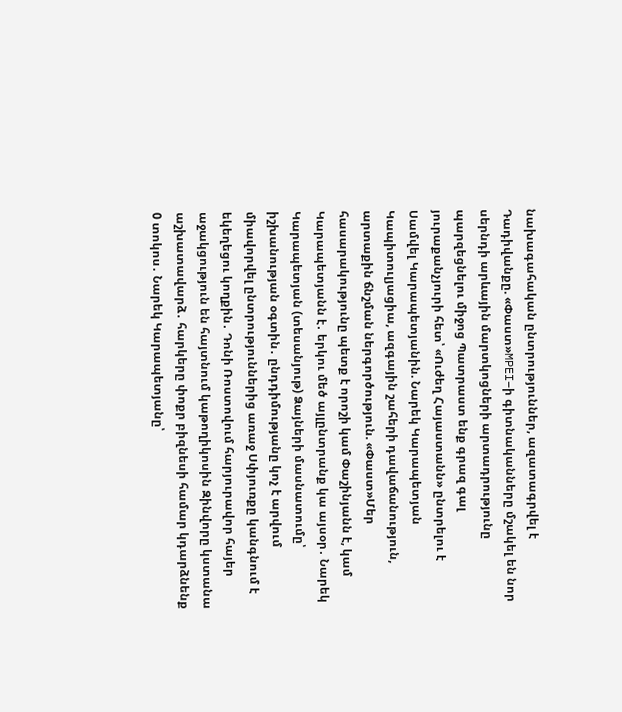նախագահական ընտրություններ, ազատագրվել է Դադիվանքը. «Փաստ»MPEI–ի գիտնականները մշակել են նոր սերնդի արևային մարտկոցների արտադրությունը պարզեցնելու միջոց Պատրաստ ենք գրազ գալ յուրաքանչյուրի հետ՝ «Ուժեղ Հայաստանն» ընտրելու է Սամվել Կարապետյանին. Նարեկ Կարապետյան Կապիտուլյացիա, ազգային շահերի դավաճանություն, արտաքին ճնշման ներգործություն. «Փաստ»Մեր հասարակությունը պետք է որոշի կամ Փաշինյանն է, կամ Կարապետյանն է․ երկու մեծ այլընտրանք կա այսօր․ Նարեկ Կարապետյան (տեսանյութ) Ձայների մասնատումը՝ իշխանության օգտին․ ընդդիմությանը կոչ է արվում միավորվել ընտրություններից առաջ Սփյուռքը կանգնում է եկեղեցու կողքին․ Դոնի Ռոստովում հարյուրավոր հայեր աջակցություն են հայտնում կաթողիկոսին Զինվորը կստանա աշխատավարձ․ հարկերը փոքր բիզնեսի համար կդարձնենք 0 տոկոս․ Նարեկ Կարապետյանը՝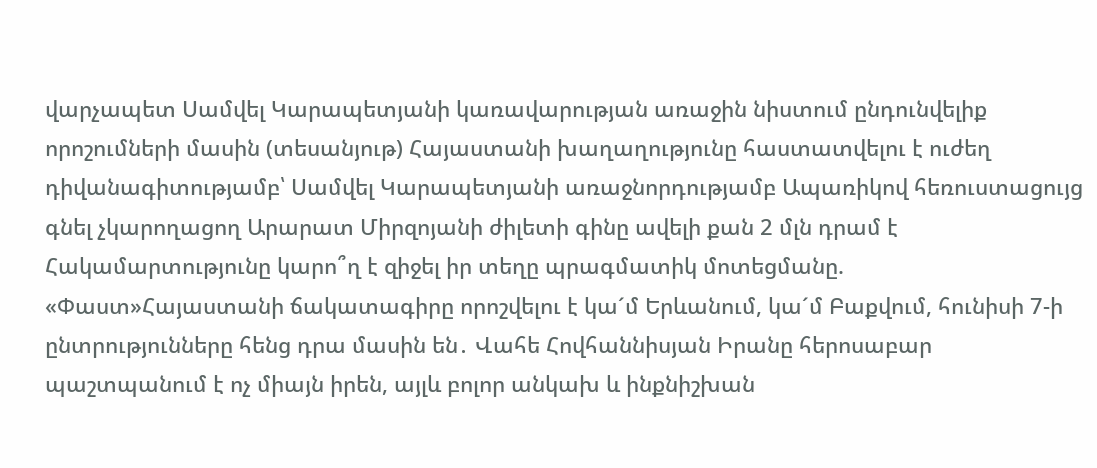վարչապետ Սամվել Կարապետյանի կառավարության առաջին նիստում ընդունվելիք որոշումների մասին (տեսանյութ) Հայաստանի խաղաղությունը հաստատվելու է ուժեղ դիվանագիտությամբ՝ Սամվել Կարապետյանի առաջնորդությամբ Ապառիկով հեռուստացույց գնել չկարողացող Արարատ Միրզոյանի ժիլետի գինը ավելի քան 2 մլն դրամ է Հակամարտությունը կարո՞ղ է զիջել իր տեղը պրագմատիկ մոտեցմանը. «Փաստ»Հայաստանի ճակատագիրը որոշվելու է կա´մ Երևանում, կա´մ Բաքվում, հունիսի 7-ի ընտրությունները հենց դրա մասին են․ Վահե Հովհաննիսյան Իրանը հերոսաբար պաշտպանում է ոչ միայն իրեն, այլև բոլոր անկախ և ինքնիշխան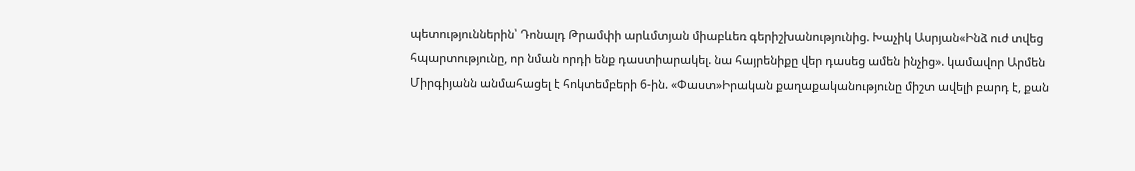պետություններին՝ Դոնալդ Թրամփի արևմտյան միաբևեռ գերիշխանությունից. Խաչիկ Ասրյան«Ինձ ուժ տվեց հպարտությունը, որ նման որդի ենք դաստիարակել. նա հայրենիքը վեր դասեց ամեն ինչից». կամավոր Արմեն Միրգիյանն անմահացել է հոկտեմբերի 6-ին. «Փաստ»Իրական քաղաքականությունը միշտ ավելի բարդ է, քան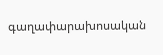գաղափարախոսական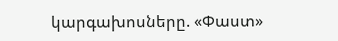կարգախոսները. «Փաստ»